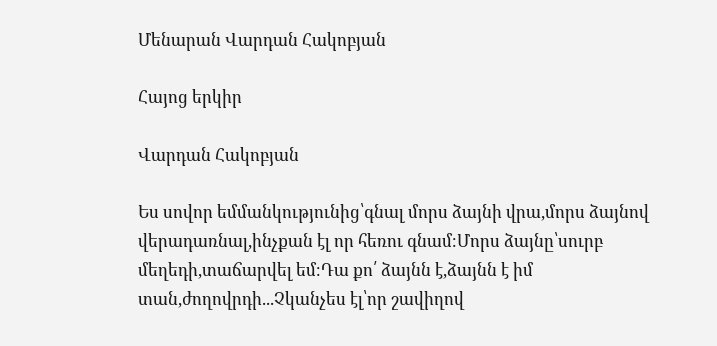Մենարան Վարդան Հակոբյան

Հայոց երկիր

Վարդան Հակոբյան

Ես սովոր եմմանկությունից՝գնալ մորս ձայնի վրա,մորս ձայնով վերադառնալ,ինչքան էլ որ հեռու գնամ։Մորս ձայնը՝սուրբ մեղեդի,տաճարվել եմ։Դա քո՛ ձայնն է,ձայնն է իմ տան,ժողովրդի...Չկանչես էլ՝որ շավիղով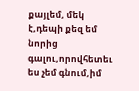քայլեմ, մեկ է,դեպի քեզ եմ նորից գալու,որովհետեւ ես չեմ գնում,իմ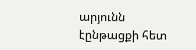արյունն էընթացքի հետ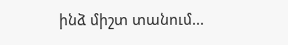ինձ միշտ տանում...